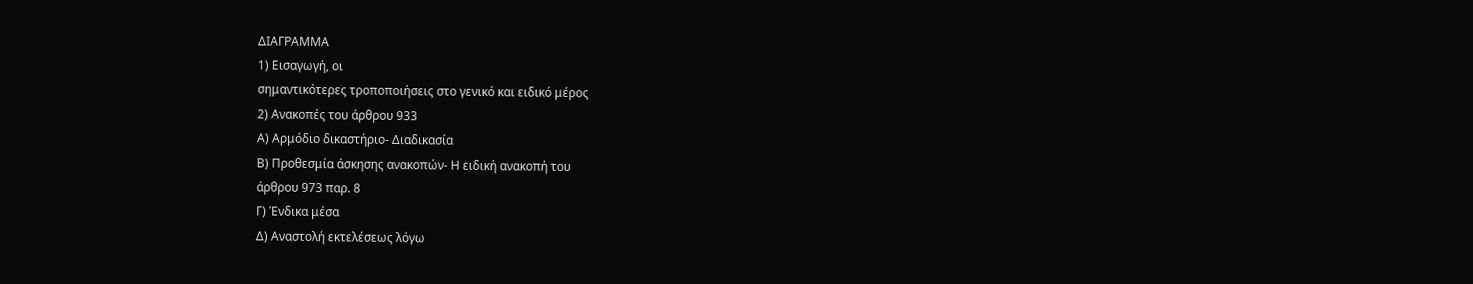ΔΙΑΓΡΑΜΜΑ
1) Εισαγωγή, οι
σημαντικότερες τροποποιήσεις στο γενικό και ειδικό μέρος
2) Ανακοπές του άρθρου 933
Α) Αρμόδιο δικαστήριο- Διαδικασία
Β) Προθεσμία άσκησης ανακοπών- Η ειδική ανακοπή του
άρθρου 973 παρ. 8
Γ) Ένδικα μέσα
Δ) Αναστολή εκτελέσεως λόγω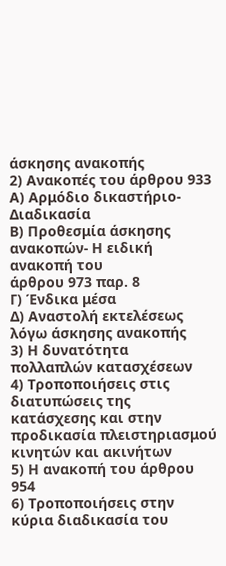άσκησης ανακοπής
2) Ανακοπές του άρθρου 933
Α) Αρμόδιο δικαστήριο- Διαδικασία
Β) Προθεσμία άσκησης ανακοπών- Η ειδική ανακοπή του
άρθρου 973 παρ. 8
Γ) Ένδικα μέσα
Δ) Αναστολή εκτελέσεως λόγω άσκησης ανακοπής
3) Η δυνατότητα
πολλαπλών κατασχέσεων
4) Τροποποιήσεις στις διατυπώσεις της κατάσχεσης και στην προδικασία πλειστηριασμού κινητών και ακινήτων
5) Η ανακοπή του άρθρου 954
6) Τροποποιήσεις στην κύρια διαδικασία του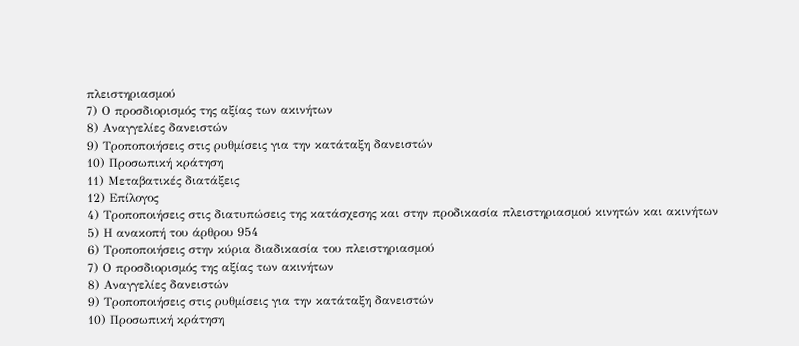πλειστηριασμού
7) Ο προσδιορισμός της αξίας των ακινήτων
8) Αναγγελίες δανειστών
9) Τροποποιήσεις στις ρυθμίσεις για την κατάταξη δανειστών
10) Προσωπική κράτηση
11) Μεταβατικές διατάξεις
12) Επίλογος
4) Τροποποιήσεις στις διατυπώσεις της κατάσχεσης και στην προδικασία πλειστηριασμού κινητών και ακινήτων
5) Η ανακοπή του άρθρου 954
6) Τροποποιήσεις στην κύρια διαδικασία του πλειστηριασμού
7) Ο προσδιορισμός της αξίας των ακινήτων
8) Αναγγελίες δανειστών
9) Τροποποιήσεις στις ρυθμίσεις για την κατάταξη δανειστών
10) Προσωπική κράτηση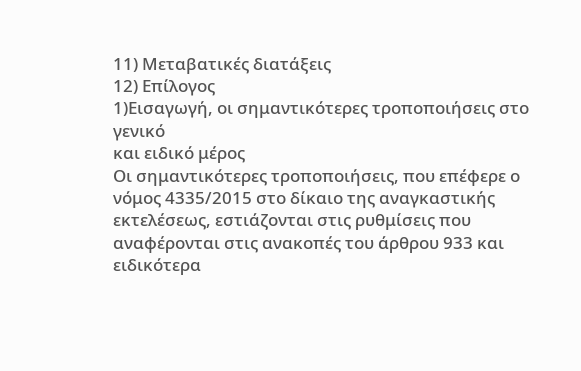11) Μεταβατικές διατάξεις
12) Επίλογος
1)Εισαγωγή, οι σημαντικότερες τροποποιήσεις στο γενικό
και ειδικό μέρος
Οι σημαντικότερες τροποποιήσεις, που επέφερε ο νόμος 4335/2015 στο δίκαιο της αναγκαστικής εκτελέσεως, εστιάζονται στις ρυθμίσεις που αναφέρονται στις ανακοπές του άρθρου 933 και ειδικότερα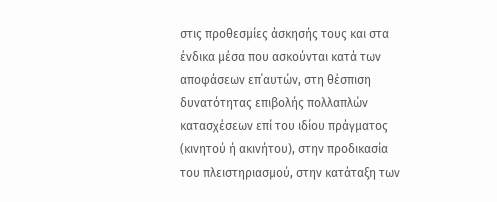στις προθεσμίες άσκησής τους και στα ένδικα μέσα που ασκούνται κατά των αποφάσεων επ΄αυτών, στη θέσπιση δυνατότητας επιβολής πολλαπλών κατασχέσεων επί του ιδίου πράγματος (κινητού ή ακινήτου), στην προδικασία του πλειστηριασμού, στην κατάταξη των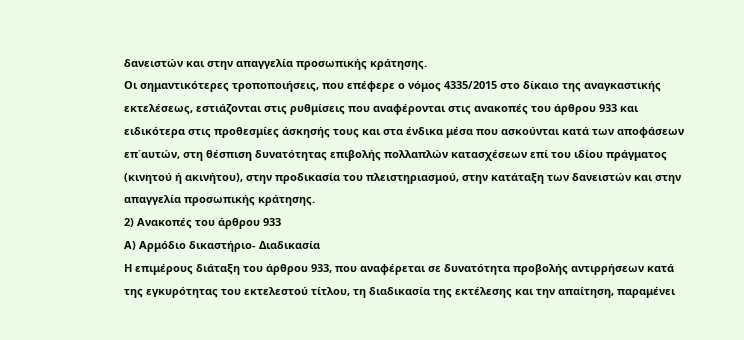δανειστών και στην απαγγελία προσωπικής κράτησης.
Οι σημαντικότερες τροποποιήσεις, που επέφερε ο νόμος 4335/2015 στο δίκαιο της αναγκαστικής εκτελέσεως, εστιάζονται στις ρυθμίσεις που αναφέρονται στις ανακοπές του άρθρου 933 και ειδικότερα στις προθεσμίες άσκησής τους και στα ένδικα μέσα που ασκούνται κατά των αποφάσεων επ΄αυτών, στη θέσπιση δυνατότητας επιβολής πολλαπλών κατασχέσεων επί του ιδίου πράγματος (κινητού ή ακινήτου), στην προδικασία του πλειστηριασμού, στην κατάταξη των δανειστών και στην απαγγελία προσωπικής κράτησης.
2) Ανακοπές του άρθρου 933
Α) Αρμόδιο δικαστήριο- Διαδικασία
Η επιμέρους διάταξη του άρθρου 933, που αναφέρεται σε δυνατότητα προβολής αντιρρήσεων κατά της εγκυρότητας του εκτελεστού τίτλου, τη διαδικασία της εκτέλεσης και την απαίτηση, παραμένει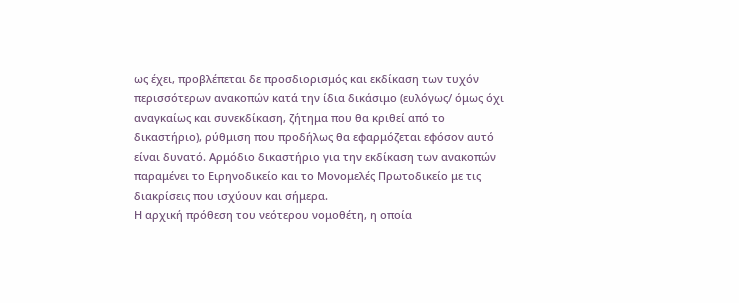ως έχει, προβλέπεται δε προσδιορισμός και εκδίκαση των τυχόν περισσότερων ανακοπών κατά την ίδια δικάσιμο (ευλόγως/ όμως όχι αναγκαίως και συνεκδίκαση, ζήτημα που θα κριθεί από το δικαστήριο), ρύθμιση που προδήλως θα εφαρμόζεται εφόσον αυτό είναι δυνατό. Αρμόδιο δικαστήριο για την εκδίκαση των ανακοπών παραμένει το Ειρηνοδικείο και το Μονομελές Πρωτοδικείο με τις διακρίσεις που ισχύουν και σήμερα.
Η αρχική πρόθεση του νεότερου νομοθέτη, η οποία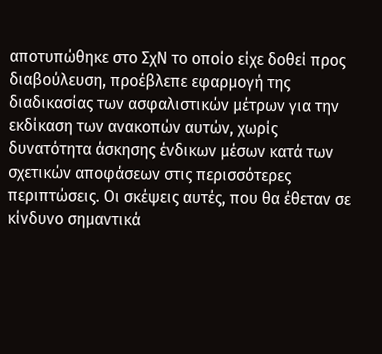αποτυπώθηκε στο ΣχΝ το οποίο είχε δοθεί προς διαβούλευση, προέβλεπε εφαρμογή της διαδικασίας των ασφαλιστικών μέτρων για την εκδίκαση των ανακοπών αυτών, χωρίς δυνατότητα άσκησης ένδικων μέσων κατά των σχετικών αποφάσεων στις περισσότερες περιπτώσεις. Οι σκέψεις αυτές, που θα έθεταν σε κίνδυνο σημαντικά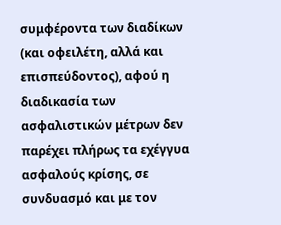συμφέροντα των διαδίκων (και οφειλέτη, αλλά και επισπεύδοντος), αφού η διαδικασία των ασφαλιστικών μέτρων δεν παρέχει πλήρως τα εχέγγυα ασφαλούς κρίσης, σε συνδυασμό και με τον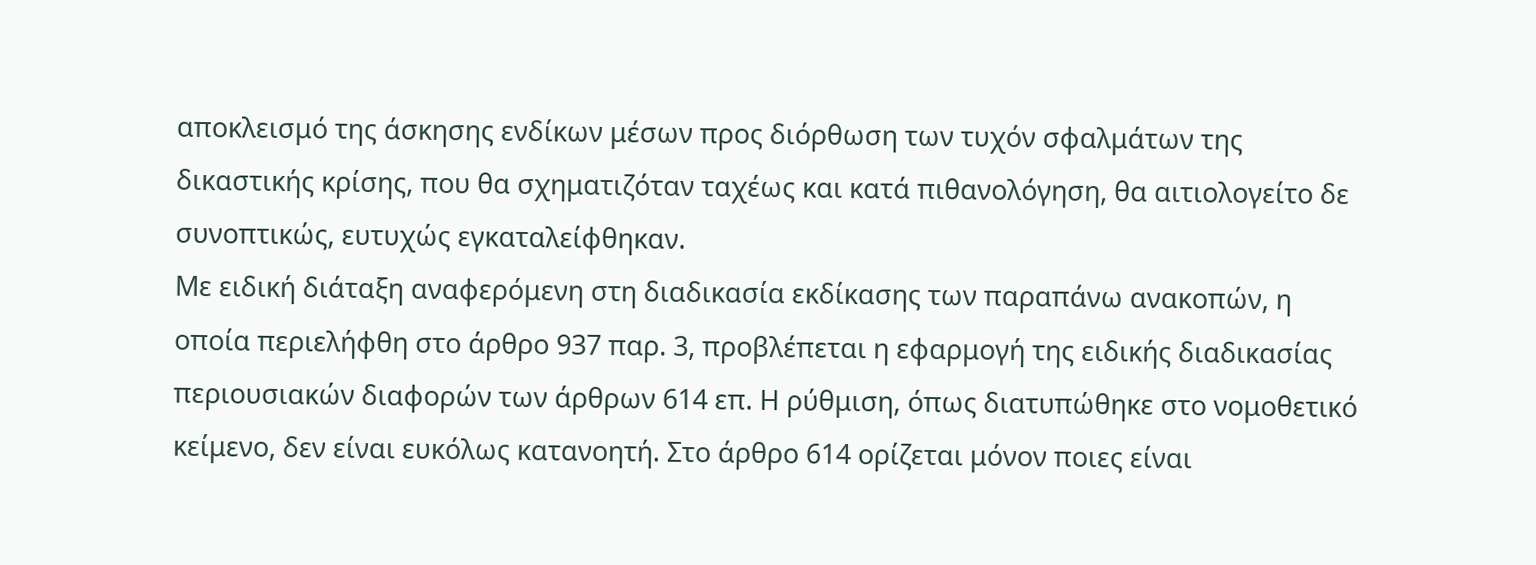αποκλεισμό της άσκησης ενδίκων μέσων προς διόρθωση των τυχόν σφαλμάτων της δικαστικής κρίσης, που θα σχηματιζόταν ταχέως και κατά πιθανολόγηση, θα αιτιολογείτο δε συνοπτικώς, ευτυχώς εγκαταλείφθηκαν.
Με ειδική διάταξη αναφερόμενη στη διαδικασία εκδίκασης των παραπάνω ανακοπών, η οποία περιελήφθη στο άρθρο 937 παρ. 3, προβλέπεται η εφαρμογή της ειδικής διαδικασίας περιουσιακών διαφορών των άρθρων 614 επ. Η ρύθμιση, όπως διατυπώθηκε στο νομοθετικό κείμενο, δεν είναι ευκόλως κατανοητή. Στο άρθρο 614 ορίζεται μόνον ποιες είναι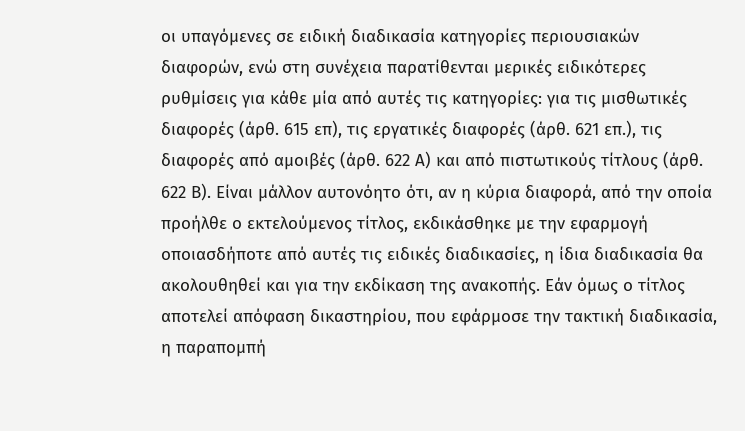οι υπαγόμενες σε ειδική διαδικασία κατηγορίες περιουσιακών διαφορών, ενώ στη συνέχεια παρατίθενται μερικές ειδικότερες ρυθμίσεις για κάθε μία από αυτές τις κατηγορίες: για τις μισθωτικές διαφορές (άρθ. 615 επ), τις εργατικές διαφορές (άρθ. 621 επ.), τις διαφορές από αμοιβές (άρθ. 622 Α) και από πιστωτικούς τίτλους (άρθ. 622 Β). Είναι μάλλον αυτονόητο ότι, αν η κύρια διαφορά, από την οποία προήλθε ο εκτελούμενος τίτλος, εκδικάσθηκε με την εφαρμογή οποιασδήποτε από αυτές τις ειδικές διαδικασίες, η ίδια διαδικασία θα ακολουθηθεί και για την εκδίκαση της ανακοπής. Εάν όμως ο τίτλος αποτελεί απόφαση δικαστηρίου, που εφάρμοσε την τακτική διαδικασία, η παραπομπή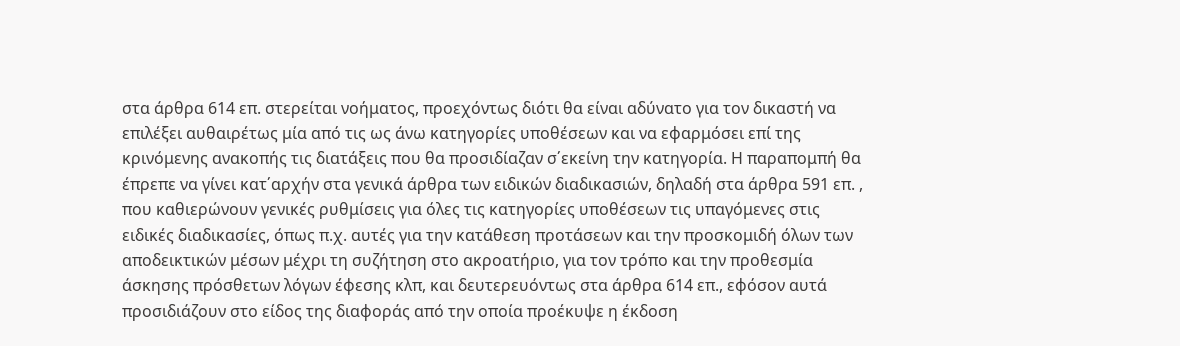στα άρθρα 614 επ. στερείται νοήματος, προεχόντως διότι θα είναι αδύνατο για τον δικαστή να επιλέξει αυθαιρέτως μία από τις ως άνω κατηγορίες υποθέσεων και να εφαρμόσει επί της κρινόμενης ανακοπής τις διατάξεις που θα προσιδίαζαν σ΄εκείνη την κατηγορία. Η παραπομπή θα έπρεπε να γίνει κατ΄αρχήν στα γενικά άρθρα των ειδικών διαδικασιών, δηλαδή στα άρθρα 591 επ. , που καθιερώνουν γενικές ρυθμίσεις για όλες τις κατηγορίες υποθέσεων τις υπαγόμενες στις ειδικές διαδικασίες, όπως π.χ. αυτές για την κατάθεση προτάσεων και την προσκομιδή όλων των αποδεικτικών μέσων μέχρι τη συζήτηση στο ακροατήριο, για τον τρόπο και την προθεσμία άσκησης πρόσθετων λόγων έφεσης κλπ, και δευτερευόντως στα άρθρα 614 επ., εφόσον αυτά προσιδιάζουν στο είδος της διαφοράς από την οποία προέκυψε η έκδοση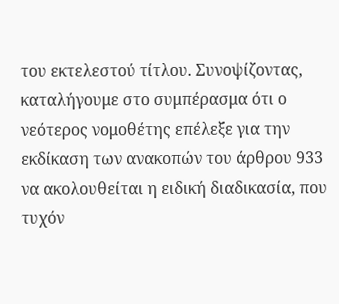του εκτελεστού τίτλου. Συνοψίζοντας, καταλήγουμε στο συμπέρασμα ότι ο νεότερος νομοθέτης επέλεξε για την εκδίκαση των ανακοπών του άρθρου 933 να ακολουθείται η ειδική διαδικασία, που τυχόν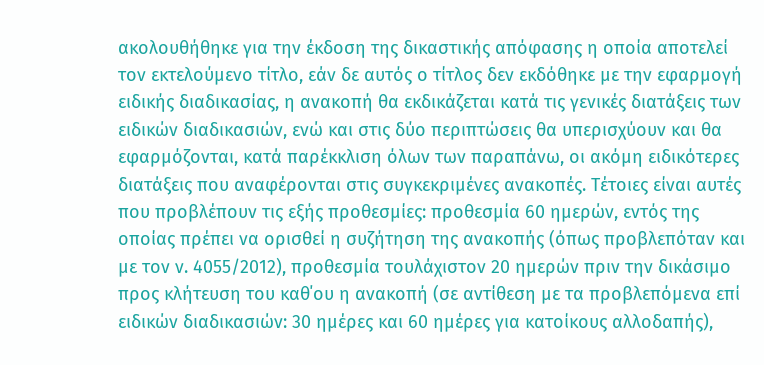ακολουθήθηκε για την έκδοση της δικαστικής απόφασης η οποία αποτελεί τον εκτελούμενο τίτλο, εάν δε αυτός ο τίτλος δεν εκδόθηκε με την εφαρμογή ειδικής διαδικασίας, η ανακοπή θα εκδικάζεται κατά τις γενικές διατάξεις των ειδικών διαδικασιών, ενώ και στις δύο περιπτώσεις θα υπερισχύουν και θα εφαρμόζονται, κατά παρέκκλιση όλων των παραπάνω, οι ακόμη ειδικότερες διατάξεις που αναφέρονται στις συγκεκριμένες ανακοπές. Τέτοιες είναι αυτές που προβλέπουν τις εξής προθεσμίες: προθεσμία 60 ημερών, εντός της οποίας πρέπει να ορισθεί η συζήτηση της ανακοπής (όπως προβλεπόταν και με τον ν. 4055/2012), προθεσμία τουλάχιστον 20 ημερών πριν την δικάσιμο προς κλήτευση του καθ΄ου η ανακοπή (σε αντίθεση με τα προβλεπόμενα επί ειδικών διαδικασιών: 30 ημέρες και 60 ημέρες για κατοίκους αλλοδαπής),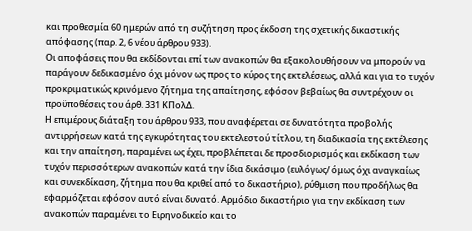και προθεσμία 60 ημερών από τη συζήτηση προς έκδοση της σχετικής δικαστικής απόφασης (παρ. 2, 6 νέου άρθρου 933).
Οι αποφάσεις που θα εκδίδονται επί των ανακοπών θα εξακολουθήσουν να μπορούν να παράγουν δεδικασμένο όχι μόνον ως προς το κύρος της εκτελέσεως, αλλά και για το τυχόν προκριματικώς κρινόμενο ζήτημα της απαίτησης, εφόσον βεβαίως θα συντρέχουν οι προϋποθέσεις του άρθ. 331 ΚΠολΔ.
Η επιμέρους διάταξη του άρθρου 933, που αναφέρεται σε δυνατότητα προβολής αντιρρήσεων κατά της εγκυρότητας του εκτελεστού τίτλου, τη διαδικασία της εκτέλεσης και την απαίτηση, παραμένει ως έχει, προβλέπεται δε προσδιορισμός και εκδίκαση των τυχόν περισσότερων ανακοπών κατά την ίδια δικάσιμο (ευλόγως/ όμως όχι αναγκαίως και συνεκδίκαση, ζήτημα που θα κριθεί από το δικαστήριο), ρύθμιση που προδήλως θα εφαρμόζεται εφόσον αυτό είναι δυνατό. Αρμόδιο δικαστήριο για την εκδίκαση των ανακοπών παραμένει το Ειρηνοδικείο και το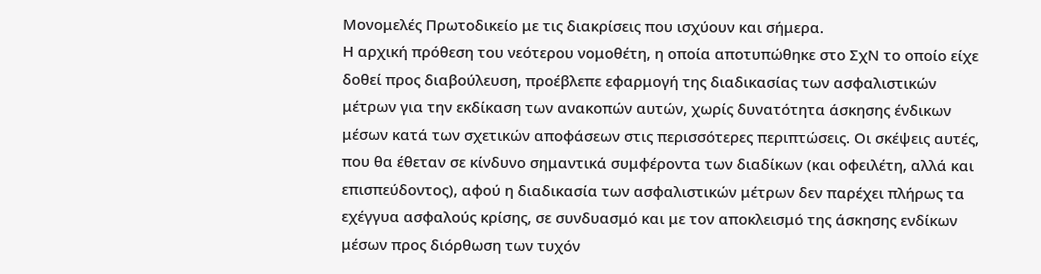Μονομελές Πρωτοδικείο με τις διακρίσεις που ισχύουν και σήμερα.
Η αρχική πρόθεση του νεότερου νομοθέτη, η οποία αποτυπώθηκε στο ΣχΝ το οποίο είχε δοθεί προς διαβούλευση, προέβλεπε εφαρμογή της διαδικασίας των ασφαλιστικών μέτρων για την εκδίκαση των ανακοπών αυτών, χωρίς δυνατότητα άσκησης ένδικων μέσων κατά των σχετικών αποφάσεων στις περισσότερες περιπτώσεις. Οι σκέψεις αυτές, που θα έθεταν σε κίνδυνο σημαντικά συμφέροντα των διαδίκων (και οφειλέτη, αλλά και επισπεύδοντος), αφού η διαδικασία των ασφαλιστικών μέτρων δεν παρέχει πλήρως τα εχέγγυα ασφαλούς κρίσης, σε συνδυασμό και με τον αποκλεισμό της άσκησης ενδίκων μέσων προς διόρθωση των τυχόν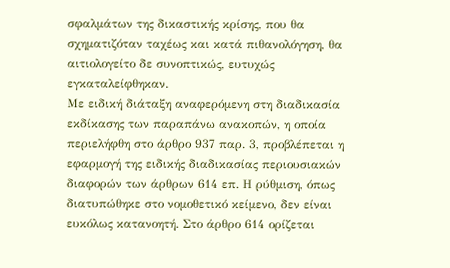σφαλμάτων της δικαστικής κρίσης, που θα σχηματιζόταν ταχέως και κατά πιθανολόγηση, θα αιτιολογείτο δε συνοπτικώς, ευτυχώς εγκαταλείφθηκαν.
Με ειδική διάταξη αναφερόμενη στη διαδικασία εκδίκασης των παραπάνω ανακοπών, η οποία περιελήφθη στο άρθρο 937 παρ. 3, προβλέπεται η εφαρμογή της ειδικής διαδικασίας περιουσιακών διαφορών των άρθρων 614 επ. Η ρύθμιση, όπως διατυπώθηκε στο νομοθετικό κείμενο, δεν είναι ευκόλως κατανοητή. Στο άρθρο 614 ορίζεται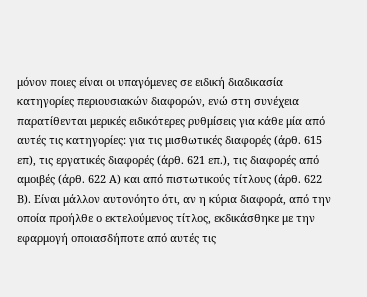μόνον ποιες είναι οι υπαγόμενες σε ειδική διαδικασία κατηγορίες περιουσιακών διαφορών, ενώ στη συνέχεια παρατίθενται μερικές ειδικότερες ρυθμίσεις για κάθε μία από αυτές τις κατηγορίες: για τις μισθωτικές διαφορές (άρθ. 615 επ), τις εργατικές διαφορές (άρθ. 621 επ.), τις διαφορές από αμοιβές (άρθ. 622 Α) και από πιστωτικούς τίτλους (άρθ. 622 Β). Είναι μάλλον αυτονόητο ότι, αν η κύρια διαφορά, από την οποία προήλθε ο εκτελούμενος τίτλος, εκδικάσθηκε με την εφαρμογή οποιασδήποτε από αυτές τις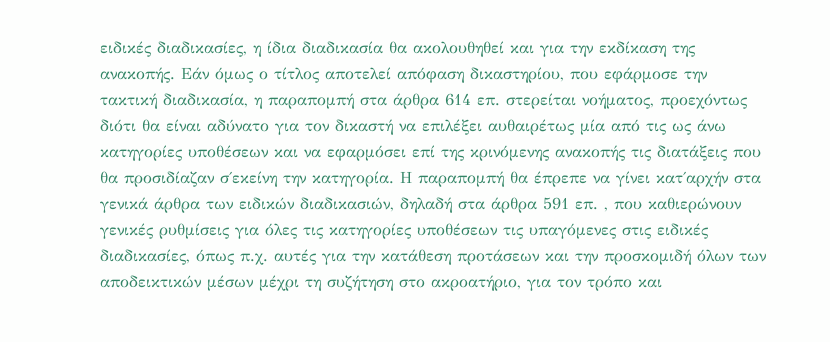ειδικές διαδικασίες, η ίδια διαδικασία θα ακολουθηθεί και για την εκδίκαση της ανακοπής. Εάν όμως ο τίτλος αποτελεί απόφαση δικαστηρίου, που εφάρμοσε την τακτική διαδικασία, η παραπομπή στα άρθρα 614 επ. στερείται νοήματος, προεχόντως διότι θα είναι αδύνατο για τον δικαστή να επιλέξει αυθαιρέτως μία από τις ως άνω κατηγορίες υποθέσεων και να εφαρμόσει επί της κρινόμενης ανακοπής τις διατάξεις που θα προσιδίαζαν σ΄εκείνη την κατηγορία. Η παραπομπή θα έπρεπε να γίνει κατ΄αρχήν στα γενικά άρθρα των ειδικών διαδικασιών, δηλαδή στα άρθρα 591 επ. , που καθιερώνουν γενικές ρυθμίσεις για όλες τις κατηγορίες υποθέσεων τις υπαγόμενες στις ειδικές διαδικασίες, όπως π.χ. αυτές για την κατάθεση προτάσεων και την προσκομιδή όλων των αποδεικτικών μέσων μέχρι τη συζήτηση στο ακροατήριο, για τον τρόπο και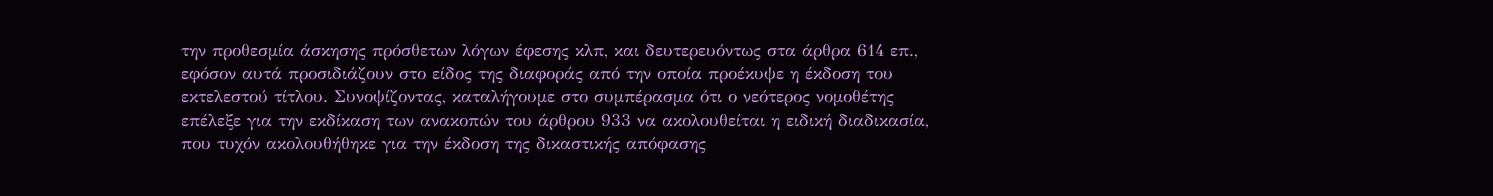την προθεσμία άσκησης πρόσθετων λόγων έφεσης κλπ, και δευτερευόντως στα άρθρα 614 επ., εφόσον αυτά προσιδιάζουν στο είδος της διαφοράς από την οποία προέκυψε η έκδοση του εκτελεστού τίτλου. Συνοψίζοντας, καταλήγουμε στο συμπέρασμα ότι ο νεότερος νομοθέτης επέλεξε για την εκδίκαση των ανακοπών του άρθρου 933 να ακολουθείται η ειδική διαδικασία, που τυχόν ακολουθήθηκε για την έκδοση της δικαστικής απόφασης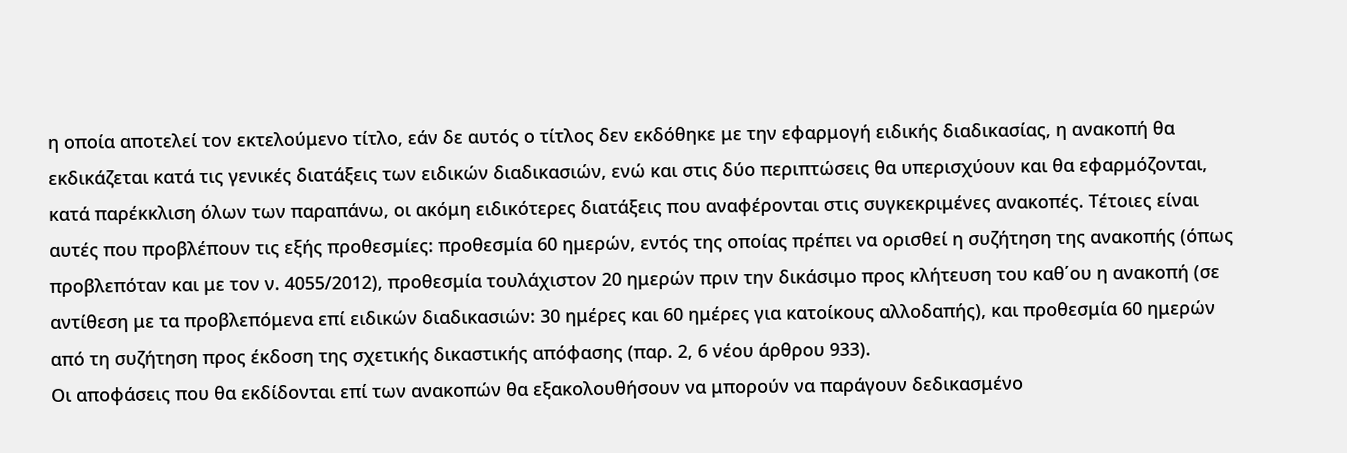η οποία αποτελεί τον εκτελούμενο τίτλο, εάν δε αυτός ο τίτλος δεν εκδόθηκε με την εφαρμογή ειδικής διαδικασίας, η ανακοπή θα εκδικάζεται κατά τις γενικές διατάξεις των ειδικών διαδικασιών, ενώ και στις δύο περιπτώσεις θα υπερισχύουν και θα εφαρμόζονται, κατά παρέκκλιση όλων των παραπάνω, οι ακόμη ειδικότερες διατάξεις που αναφέρονται στις συγκεκριμένες ανακοπές. Τέτοιες είναι αυτές που προβλέπουν τις εξής προθεσμίες: προθεσμία 60 ημερών, εντός της οποίας πρέπει να ορισθεί η συζήτηση της ανακοπής (όπως προβλεπόταν και με τον ν. 4055/2012), προθεσμία τουλάχιστον 20 ημερών πριν την δικάσιμο προς κλήτευση του καθ΄ου η ανακοπή (σε αντίθεση με τα προβλεπόμενα επί ειδικών διαδικασιών: 30 ημέρες και 60 ημέρες για κατοίκους αλλοδαπής), και προθεσμία 60 ημερών από τη συζήτηση προς έκδοση της σχετικής δικαστικής απόφασης (παρ. 2, 6 νέου άρθρου 933).
Οι αποφάσεις που θα εκδίδονται επί των ανακοπών θα εξακολουθήσουν να μπορούν να παράγουν δεδικασμένο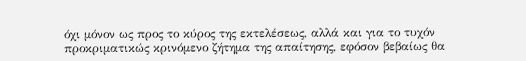όχι μόνον ως προς το κύρος της εκτελέσεως, αλλά και για το τυχόν προκριματικώς κρινόμενο ζήτημα της απαίτησης, εφόσον βεβαίως θα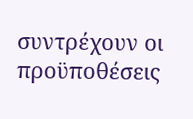συντρέχουν οι προϋποθέσεις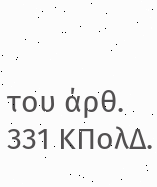του άρθ. 331 ΚΠολΔ.